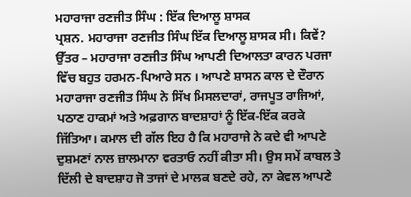ਮਹਾਰਾਜਾ ਰਣਜੀਤ ਸਿੰਘ : ਇੱਕ ਦਿਆਲੂ ਸ਼ਾਸਕ
ਪ੍ਰਸ਼ਨ. ਮਹਾਰਾਜਾ ਰਣਜੀਤ ਸਿੰਘ ਇੱਕ ਦਿਆਲੂ ਸ਼ਾਸਕ ਸੀ। ਕਿਵੇਂ?
ਉੱਤਰ – ਮਹਾਰਾਜਾ ਰਣਜੀਤ ਸਿੰਘ ਆਪਣੀ ਦਿਆਲਤਾ ਕਾਰਨ ਪਰਜਾ ਵਿੱਚ ਬਹੁਤ ਹਰਮਨ-ਪਿਆਰੇ ਸਨ । ਆਪਣੇ ਸ਼ਾਸਨ ਕਾਲ ਦੇ ਦੌਰਾਨ ਮਹਾਰਾਜਾ ਰਣਜੀਤ ਸਿੰਘ ਨੇ ਸਿੱਖ ਮਿਸਲਦਾਰਾਂ, ਰਾਜਪੂਤ ਰਾਜਿਆਂ, ਪਠਾਣ ਹਾਕਮਾਂ ਅਤੇ ਅਫ਼ਗਾਨ ਬਾਦਸ਼ਾਹਾਂ ਨੂੰ ਇੱਕ-ਇੱਕ ਕਰਕੇ ਜਿੱਤਿਆ। ਕਮਾਲ ਦੀ ਗੱਲ ਇਹ ਹੈ ਕਿ ਮਹਾਰਾਜੇ ਨੇ ਕਦੇ ਵੀ ਆਪਣੇ ਦੁਸ਼ਮਣਾਂ ਨਾਲ ਜ਼ਾਲਮਾਨਾ ਵਰਤਾਓ ਨਹੀਂ ਕੀਤਾ ਸੀ। ਉਸ ਸਮੇਂ ਕਾਬਲ ਤੇ ਦਿੱਲੀ ਦੇ ਬਾਦਸ਼ਾਹ ਜੋ ਤਾਜਾਂ ਦੇ ਮਾਲਕ ਬਣਦੇ ਰਹੇ, ਨਾ ਕੇਵਲ ਆਪਣੇ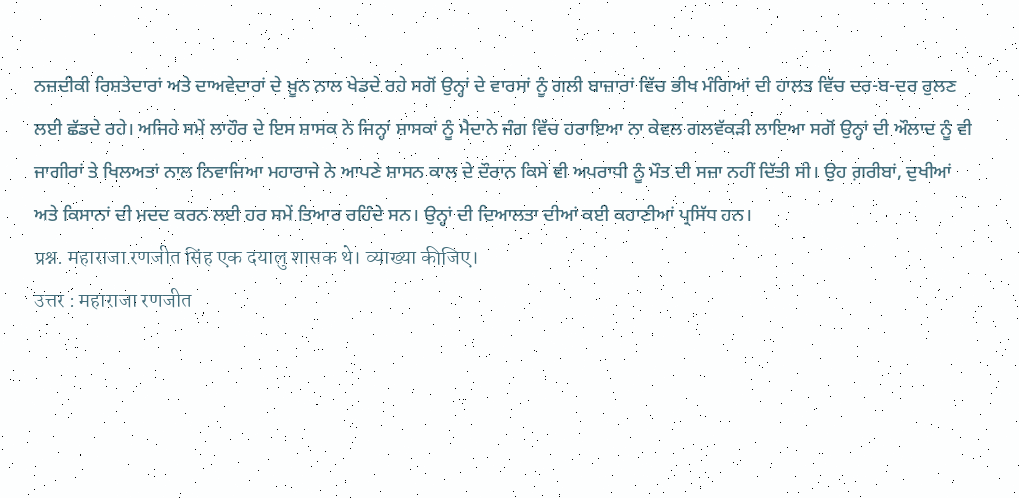ਨਜ਼ਦੀਕੀ ਰਿਸ਼ਤੇਦਾਰਾਂ ਅਤੇ ਦਾਅਵੇਦਾਰਾਂ ਦੇ ਖ਼ੂਨ ਨਾਲ ਖੇਡਦੇ ਰਹੇ ਸਗੋਂ ਉਨ੍ਹਾਂ ਦੇ ਵਾਰਸਾਂ ਨੂੰ ਗਲੀ ਬਾਜ਼ਾਰਾਂ ਵਿੱਚ ਭੀਖ ਮੰਗਿਆਂ ਦੀ ਹਾਲਤ ਵਿੱਚ ਦਰ-ਬ-ਦਰ ਰੁਲਣ ਲਈ ਛੱਡਦੇ ਰਹੇ। ਅਜਿਹੇ ਸਮੇਂ ਲਾਹੌਰ ਦੇ ਇਸ ਸ਼ਾਸਕ ਨੇ ਜਿਨ੍ਹਾਂ ਸ਼ਾਸਕਾਂ ਨੂੰ ਮੈਦਾਨੇ ਜੰਗ ਵਿੱਚ ਹਰਾਇਆ ਨਾ ਕੇਵਲ ਗਲਵੱਕੜੀ ਲਾਇਆ ਸਗੋਂ ਉਨ੍ਹਾਂ ਦੀ ਔਲਾਦ ਨੂੰ ਵੀ ਜਾਗੀਰਾਂ ਤੇ ਖਿਲਅਤਾਂ ਨਾਲ ਨਿਵਾਜਿਆ ਮਹਾਰਾਜੇ ਨੇ ਆਪਣੇ ਸ਼ਾਸਨ ਕਾਲ ਦੇ ਦੌਰਾਨ ਕਿਸੇ ਵੀ ਅਪਰਾਧੀ ਨੂੰ ਮੌਤ ਦੀ ਸਜ਼ਾ ਨਹੀਂ ਦਿੱਤੀ ਸੀ। ਉਹ ਗ਼ਰੀਬਾਂ, ਦੁਖੀਆਂ ਅਤੇ ਕਿਸਾਨਾਂ ਦੀ ਮਦਦ ਕਰਨ ਲਈ ਹਰ ਸਮੇਂ ਤਿਆਰ ਰਹਿੰਦੇ ਸਨ। ਉਨ੍ਹਾਂ ਦੀ ਦਿਆਲਤਾ ਦੀਆਂ ਕਈ ਕਹਾਣੀਆਂ ਪ੍ਰਸਿੱਧ ਹਨ।
प्रश्न. महाराजा रणजीत सिंह एक दयालु शासक थे। व्याख्या कीजिए।
उत्तर : महाराजा रणजीत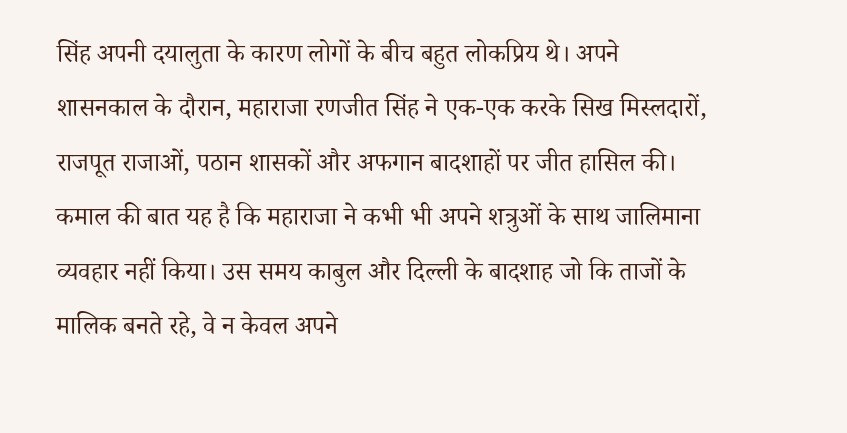सिंह अपनी दयालुता के कारण लोगों के बीच बहुत लोकप्रिय थे। अपने शासनकाल के दौरान, महाराजा रणजीत सिंह ने एक-एक करके सिख मिस्लदारों, राजपूत राजाओं, पठान शासकों और अफगान बादशाहों पर जीत हासिल की। कमाल की बात यह है कि महाराजा ने कभी भी अपने शत्रुओं के साथ जालिमाना व्यवहार नहीं किया। उस समय काबुल और दिल्ली के बादशाह जो कि ताजों के मालिक बनते रहे, वे न केवल अपने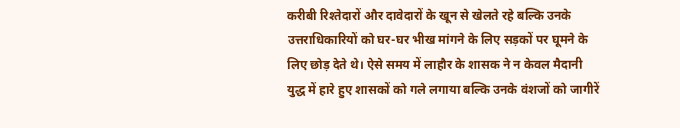करीबी रिश्तेदारों और दावेदारों के खून से खेलते रहे बल्कि उनके उत्तराधिकारियों को घर-घर भीख मांगने के लिए सड़कों पर घूमने के लिए छोड़ देते थे। ऐसे समय में लाहौर के शासक ने न केवल मैदानी युद्ध में हारे हुए शासकों को गले लगाया बल्कि उनके वंशजों को जागीरें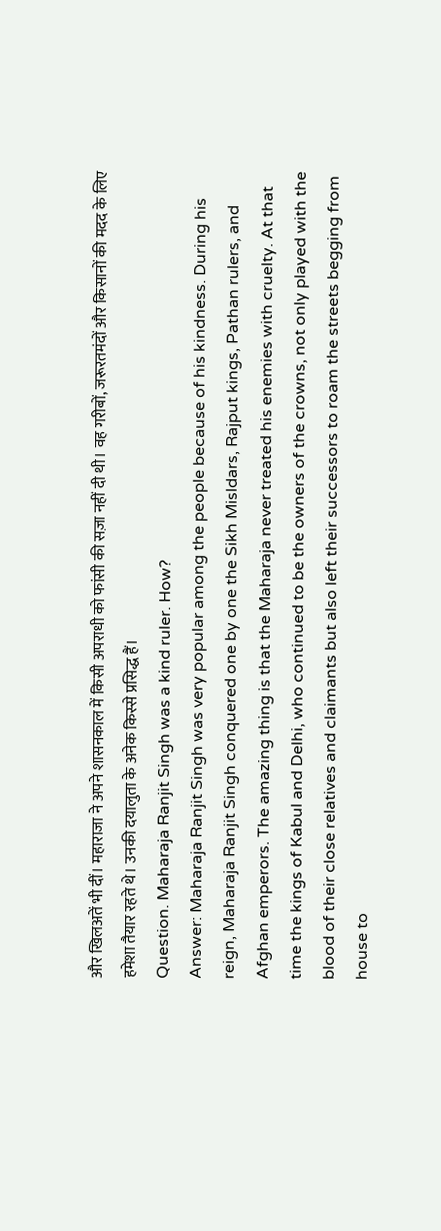और खिलअतें भी दीं। महाराजा ने अपने शासनकाल में किसी अपराधी को फांसी की सज़ा नहीं दी थी। वह गरीबों, जरूरतमंदों और किसानों की मदद के लिए हमेशा तैयार रहते थे। उनकी दयालुता के अनेक किस्से प्रसिद्ध हैं।
Question. Maharaja Ranjit Singh was a kind ruler. How?
Answer: Maharaja Ranjit Singh was very popular among the people because of his kindness. During his reign, Maharaja Ranjit Singh conquered one by one the Sikh Misldars, Rajput kings, Pathan rulers, and Afghan emperors. The amazing thing is that the Maharaja never treated his enemies with cruelty. At that time the kings of Kabul and Delhi, who continued to be the owners of the crowns, not only played with the blood of their close relatives and claimants but also left their successors to roam the streets begging from house to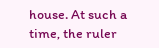house. At such a time, the ruler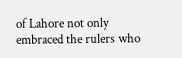of Lahore not only embraced the rulers who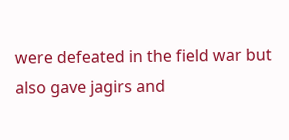were defeated in the field war but also gave jagirs and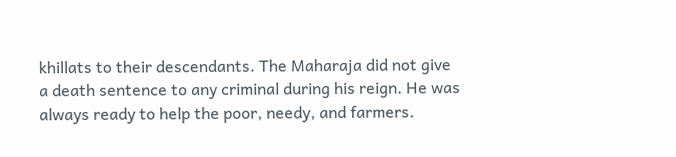khillats to their descendants. The Maharaja did not give a death sentence to any criminal during his reign. He was always ready to help the poor, needy, and farmers.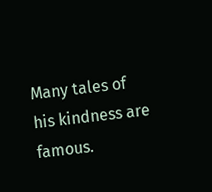Many tales of his kindness are famous.